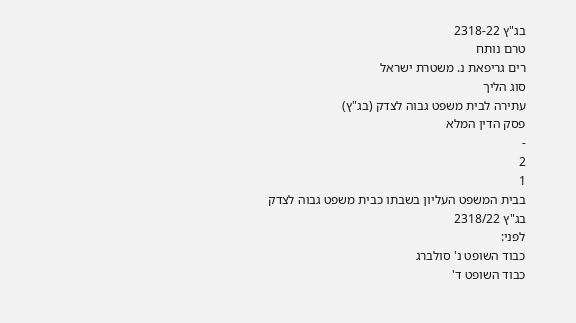בג"ץ 2318-22
טרם נותח
רים גריפאת נ. משטרת ישראל
סוג הליך
עתירה לבית משפט גבוה לצדק (בג"ץ)
פסק הדין המלא
-
2
1
בבית המשפט העליון בשבתו כבית משפט גבוה לצדק
בג"ץ 2318/22
לפני:
כבוד השופט נ' סולברג
כבוד השופט ד'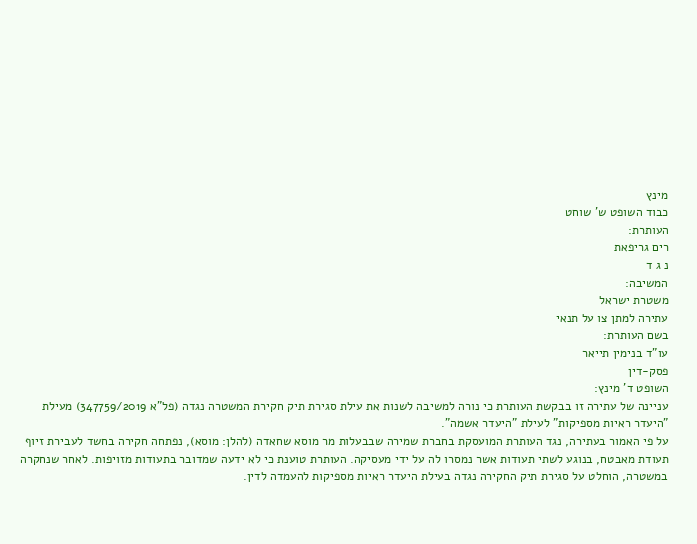מינץ
כבוד השופט ש' שוחט
העותרת:
רים גריפאת
נ ג ד
המשיבה:
משטרת ישראל
עתירה למתן צו על תנאי
בשם העותרת:
עו"ד בנימין תייאר
פסק-דין
השופט ד' מינץ:
עניינה של עתירה זו בבקשת העותרת כי נורה למשיבה לשנות את עילת סגירת תיק חקירת המשטרה נגדה (פל"א 347759/2019) מעילת "היעדר ראיות מספיקות" לעילת "היעדר אשמה".
על פי האמור בעתירה, נגד העותרת המועסקת בחברת שמירה שבבעלות מר מוסא שחאדה (להלן: מוסא), נפתחה חקירה בחשד לעבירת זיוף תעודת מאבטח, בנוגע לשתי תעודות אשר נמסרו לה על ידי מעסיקה. העותרת טוענת כי לא ידעה שמדובר בתעודות מזויפות. לאחר שנחקרה במשטרה, הוחלט על סגירת תיק החקירה נגדה בעילת היעדר ראיות מספיקות להעמדה לדין.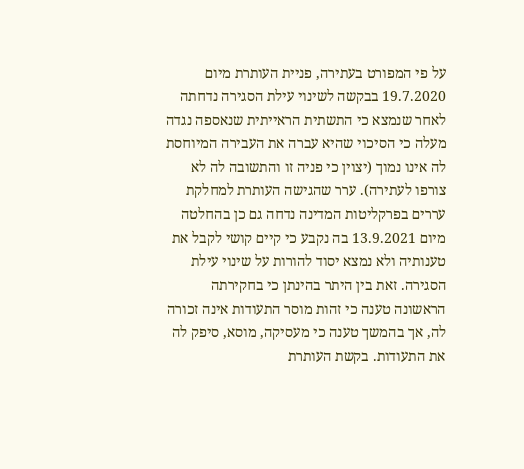על פי המפורט בעתירה, פניית העותרת מיום 19.7.2020 בבקשה לשינוי עילת הסגירה נדחתה לאחר שנמצא כי התשתית הראייתית שנאספה נגדה מעלה כי הסיכוי שהיא עברה את העבירה המיוחסת לה אינו נמוך (יצוין כי פניה זו והתשובה לה לא צורפו לעתירה). ערר שהגישה העותרת למחלקת עררים בפרקליטות המדינה נדחה גם כן בהחלטה מיום 13.9.2021 בה נקבע כי קיים קושי לקבל את טענותיה ולא נמצא יסוד להורות על שינוי עילת הסגירה. זאת בין היתר בהינתן כי בחקירתה הראשונה טענה כי זהות מוסר התעודות אינה זכורה לה, אך בהמשך טענה כי מעסיקה, מוסא, סיפק לה את התעודות. בקשת העותרת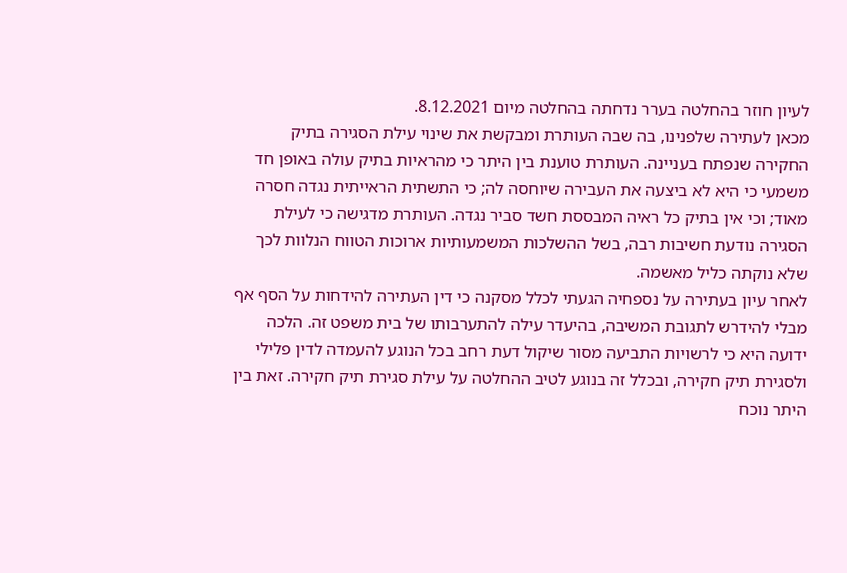לעיון חוזר בהחלטה בערר נדחתה בהחלטה מיום 8.12.2021.
מכאן לעתירה שלפנינו, בה שבה העותרת ומבקשת את שינוי עילת הסגירה בתיק החקירה שנפתח בעניינה. העותרת טוענת בין היתר כי מהראיות בתיק עולה באופן חד משמעי כי היא לא ביצעה את העבירה שיוחסה לה; כי התשתית הראייתית נגדה חסרה מאוד; וכי אין בתיק כל ראיה המבססת חשד סביר נגדה. העותרת מדגישה כי לעילת הסגירה נודעת חשיבות רבה, בשל ההשלכות המשמעותיות ארוכות הטווח הנלוות לכך שלא נוקתה כליל מאשמה.
לאחר עיון בעתירה על נספחיה הגעתי לכלל מסקנה כי דין העתירה להידחות על הסף אף מבלי להידרש לתגובת המשיבה, בהיעדר עילה להתערבותו של בית משפט זה. הלכה ידועה היא כי לרשויות התביעה מסור שיקול דעת רחב בכל הנוגע להעמדה לדין פלילי ולסגירת תיק חקירה, ובכלל זה בנוגע לטיב ההחלטה על עילת סגירת תיק חקירה. זאת בין היתר נוכח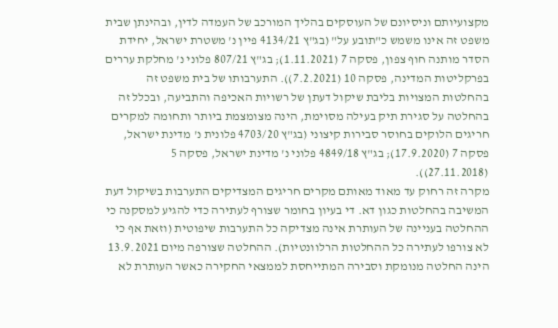מקצועיותם וניסיונם של העוסקים בהליך המורכב של העמדה לדין, ובהינתן שבית משפט זה אינו משמש כ"תובע על" (בג"ץ 4134/21 פיין נ' משטרת ישראל, יחידת הסדר מותנה חוף צפון, פסקה 7 (1.11.2021); בג"ץ 807/21 פלוני נ' מחלקת עררים בפרקליטות המדינה, פסקה 10 (7.2.2021)). התערבותו של בית משפט זה בהחלטות המצויות בליבת שיקול דעתן של רשויות האכיפה והתביעה, ובכלל זה בהחלטה על סגירת תיק בעילה מסוימת, הינה מצומצמת ביותר ותחומה למקרים חריגים הלוקים בחוסר סבירות קיצוני (בג"ץ 4703/20 פלונית נ' מדינת ישראל, פסקה 7 (17.9.2020); בג"ץ 4849/18 פלוני נ' מדינת ישראל, פסקה 5 (27.11.2018)).
מקרה זה רחוק עד מאוד מאותם מקרים חריגים המצדיקים התערבות בשיקול דעת המשיבה בהחלטות כגון דא. די בעיון בחומר שצורף לעתירה כדי להגיע למסקנה כי ההחלטה בעניינה של העותרת אינה מצדיקה כל התערבות שיפוטית (וזאת אף כי לא צורפו לעתירה כל ההחלטות הרלוונטיות). ההחלטה שצורפה מיום 13.9.2021 הינה החלטה מנומקת וסבירה המתייחסת לממצאי החקירה כאשר העותרת לא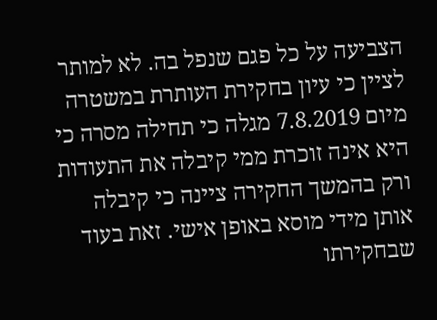הצביעה על כל פגם שנפל בה. לא למותר לציין כי עיון בחקירת העותרת במשטרה מיום 7.8.2019 מגלה כי תחילה מסרה כי היא אינה זוכרת ממי קיבלה את התעודות ורק בהמשך החקירה ציינה כי קיבלה אותן מידי מוסא באופן אישי. זאת בעוד שבחקירתו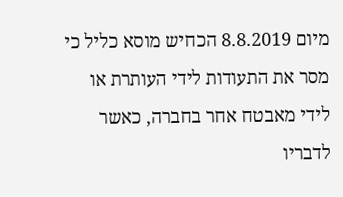מיום 8.8.2019 הכחיש מוסא כליל כי מסר את התעודות לידי העותרת או לידי מאבטח אחר בחברה, כאשר לדבריו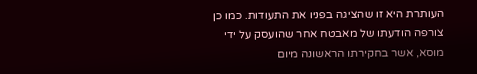העותרת היא זו שהציגה בפניו את התעודות. כמו כן צורפה הודעתו של מאבטח אחר שהועסק על ידי מוסא, אשר בחקירתו הראשונה מיום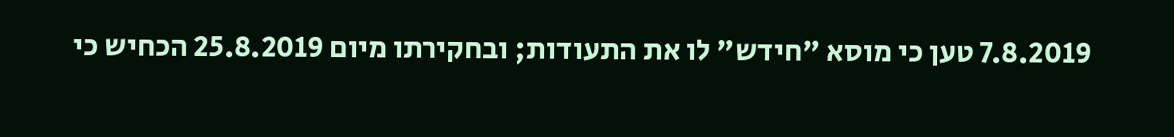7.8.2019 טען כי מוסא "חידש" לו את התעודות; ובחקירתו מיום 25.8.2019 הכחיש כי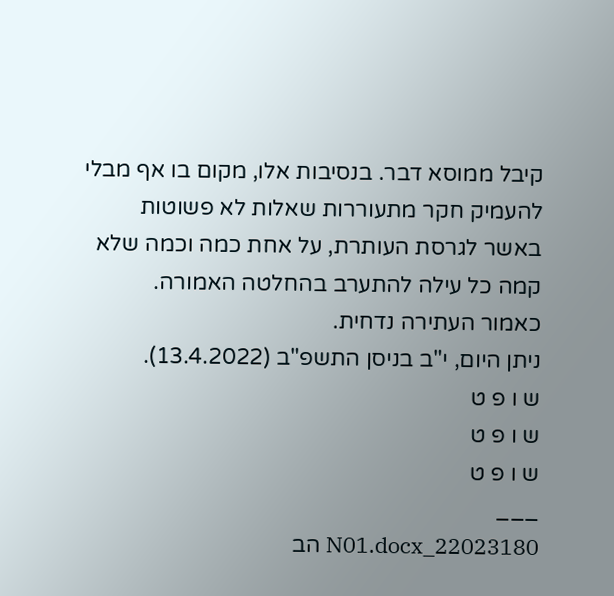קיבל ממוסא דבר. בנסיבות אלו, מקום בו אף מבלי להעמיק חקר מתעוררות שאלות לא פשוטות באשר לגרסת העותרת, על אחת כמה וכמה שלא קמה כל עילה להתערב בהחלטה האמורה.
כאמור העתירה נדחית.
ניתן היום, י"ב בניסן התשפ"ב (13.4.2022).
ש ו פ ט
ש ו פ ט
ש ו פ ט
___
22023180_N01.docx הב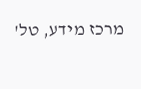מרכז מידע, טל'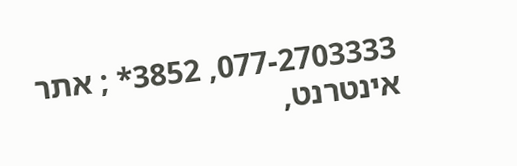077-2703333, 3852* ; אתר אינטרנט,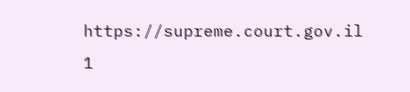https://supreme.court.gov.il
1